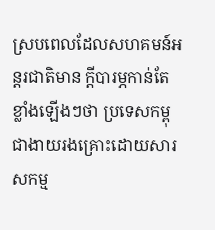ស្របពេលដែលសហគមន៍អន្តរជាតិមាន ក្តីបារម្ភកាន់តែខ្លាំងឡើងៗថា ប្រទេសកម្ពុជាងាយរងគ្រោះដោយសារសកម្ម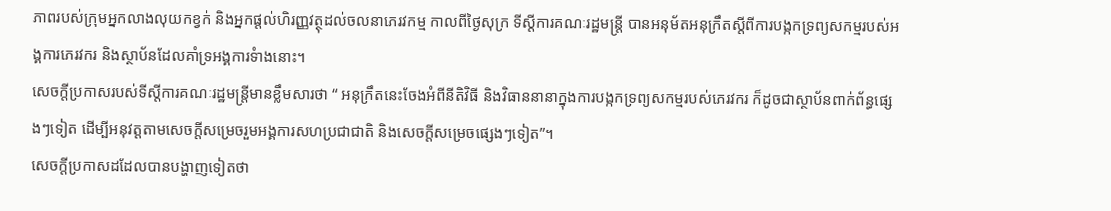ភាពរបស់ក្រុមអ្នកលាងលុយកខ្វក់ និងអ្នកផ្តល់ហិរញ្ញវត្ថុដល់ចលនាភេរវកម្ម កាលពីថ្ងៃសុក្រ ទីស្តីការគណៈរដ្ឋមន្ត្រី បានអនុម័តអនុក្រឹតស្តីពីការបង្កកទ្រព្យសកម្មរបស់អង្គការភេរវករ និងស្ថាប័នដែលគាំទ្រអង្គការទំាងនោះ។
សេចក្តីប្រកាសរបស់ទីស្តីការគណៈរដ្ឋមន្ត្រីមានខ្លឹមសារថា “ អនុក្រឹតនេះចែងអំពីនីតិវិធី និងវិធាននានាក្នុងការបង្កកទ្រព្យសកម្មរបស់ភេរវករ ក៏ដូចជាស្ថាប័នពាក់ព័ន្ធផ្សេងៗទៀត ដើម្បីអនុវត្តតាមសេចក្តីសម្រេចរួមអង្គការសហប្រជាជាតិ និងសេចក្តីសម្រេចផ្សេងៗទៀត”។
សេចក្តីប្រកាសដដែលបានបង្ហាញទៀតថា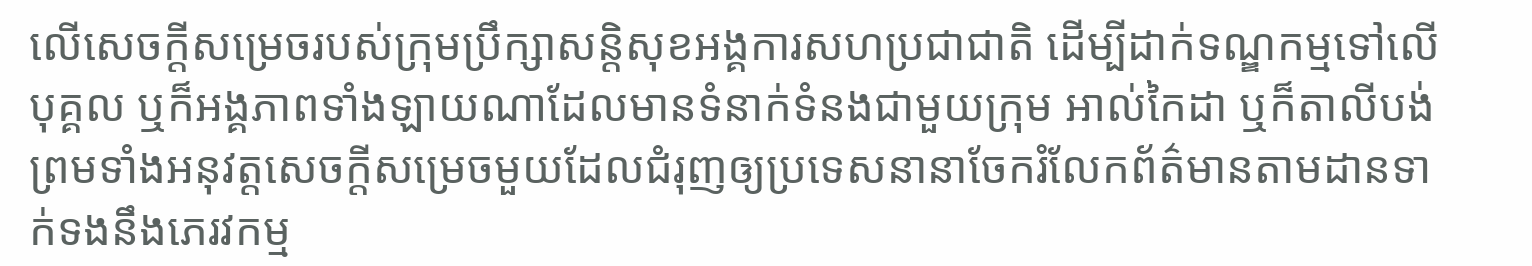លើសេចក្តីសម្រេចរបស់ក្រុមប្រឹក្សាសន្តិសុខអង្គការសហប្រជាជាតិ ដើម្បីដាក់ទណ្ឌកម្មទៅលើបុគ្គល ឬក៏អង្គភាពទាំងឡាយណាដែលមានទំនាក់ទំនងជាមួយក្រុម អាល់កៃដា ឬក៏តាលីបង់ ព្រមទាំងអនុវត្តសេចក្តីសម្រេចមួយដែលជំរុញឲ្យប្រទេសនានាចែករំលែកព័ត៌មានតាមដានទាក់ទងនឹងភេរវកម្ម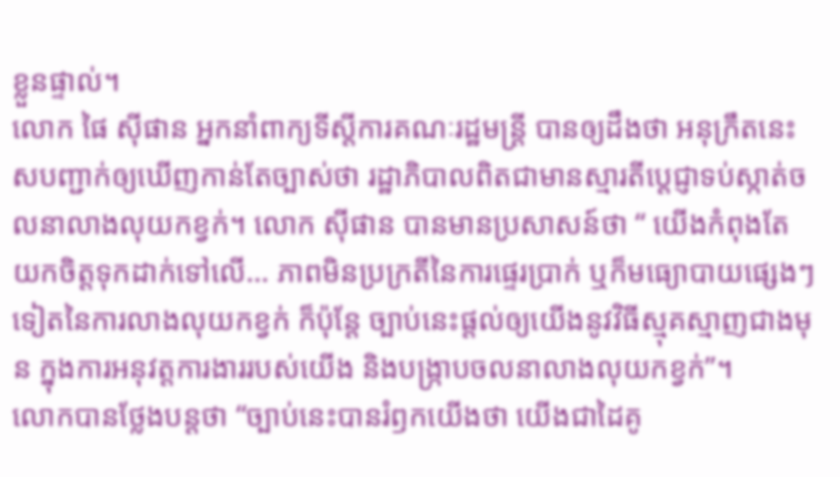ខ្លួនផ្ទាល់។
លោក ផៃ ស៊ីផាន អ្នកនាំពាក្យទីស្តីការគណៈរដ្ឋមន្ត្រី បានឲ្យដឹងថា អនុក្រឹតនេះសបញ្ជាក់ឲ្យឃើញកាន់តែច្បាស់ថា រដ្ឋាភិបាលពិតជាមានស្មារតីប្តេជ្ញាទប់ស្កាត់ចលនាលាងលុយកខ្វក់។ លោក ស៊ីផាន បានមានប្រសាសន៍ថា “ យើងកំពុងតែយកចិត្តទុកដាក់ទៅលើ… ភាពមិនប្រក្រតីនៃការផ្ទេរប្រាក់ ឬក៏មធ្យោបាយផ្សេងៗទៀតនៃការលាងលុយកខ្វក់ ក៏ប៉ុន្តែ ច្បាប់នេះផ្តល់ឲ្យយើងនូវវិធីស្មុគស្មាញជាងមុន ក្នុងការអនុវត្តការងាររបស់យើង និងបង្ក្រាបចលនាលាងលុយកខ្វក់”។
លោកបានថ្លែងបន្តថា “ច្បាប់នេះបានរំឭកយើងថា យើងជាដៃគូ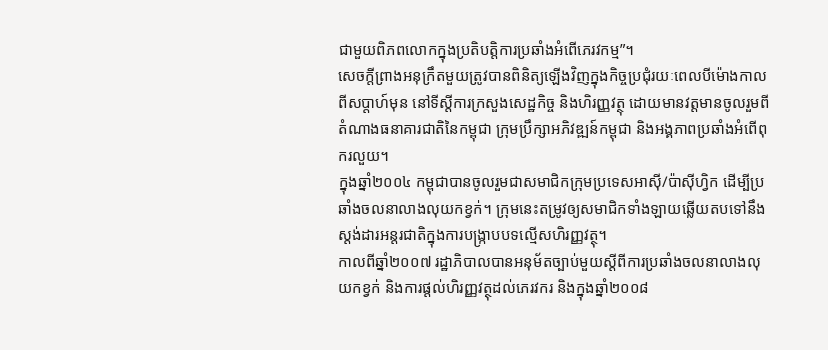ជាមួយពិភពលោកក្នុងប្រតិបត្តិការប្រឆាំងអំពើភេរវកម្ម”។
សេចក្តីព្រាងអនុក្រឹតមួយត្រូវបានពិនិត្យឡើងវិញក្នុងកិច្ចប្រជុំរយៈពេលបីម៉ោងកាលពីសប្តាហ៍មុន នៅទីស្តីការក្រសួងសេដ្ឋកិច្ច និងហិរញ្ញវត្ថុ ដោយមានវត្តមានចូលរួមពីតំណាងធនាគារជាតិនៃកម្ពុជា ក្រុមប្រឹក្សាអភិវឌ្ឍន៍កម្ពុជា និងអង្គភាពប្រឆាំងអំពើពុករលួយ។
ក្នុងឆ្នាំ២០០៤ កម្ពុជាបានចូលរួមជាសមាជិកក្រុមប្រទេសអាស៊ី/ប៉ាស៊ីហ្វិក ដើម្បីប្រឆាំងចលនាលាងលុយកខ្វក់។ ក្រុមនេះតម្រូវឲ្យសមាជិកទាំងឡាយឆ្លើយតបទៅនឹងស្តង់ដារអន្តរជាតិក្នុងការបង្ក្រាបបទល្មើសហិរញ្ញវត្ថុ។
កាលពីឆ្នាំ២០០៧ រដ្ឋាភិបាលបានអនុម័តច្បាប់មួយស្តីពីការប្រឆាំងចលនាលាងលុយកខ្វក់ និងការផ្តល់ហិរញ្ញវត្ថុដល់ភេរវករ និងក្នុងឆ្នាំ២០០៨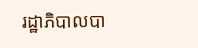រដ្ឋាភិបាលបា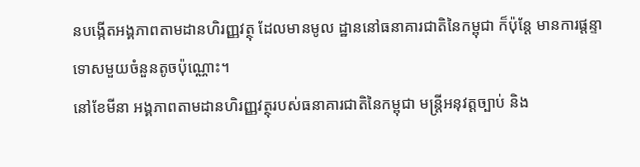នបង្កើតអង្គភាពតាមដានហិរញ្ញវត្ថុ ដែលមានមូល ដ្ឋាននៅធនាគារជាតិនៃកម្ពុជា ក៏ប៉ុន្តែ មានការផ្តន្ទាទោសមួយចំនួនតូចប៉ុណ្ណោះ។
នៅខែមីនា អង្គភាពតាមដានហិរញ្ញវត្ថុរបស់ធនាគារជាតិនៃកម្ពុជា មន្ត្រីអនុវត្តច្បាប់ និង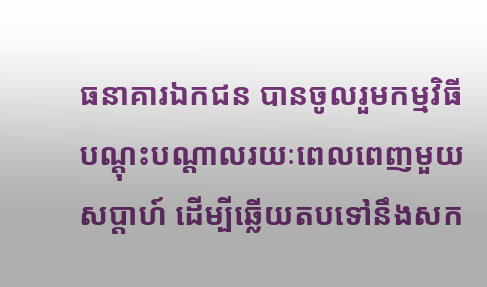ធនាគារឯកជន បានចូលរួមកម្មវិធីបណ្តុះបណ្តាលរយៈពេលពេញមួយសប្តាហ៍ ដើម្បីឆ្លើយតបទៅនឹងសក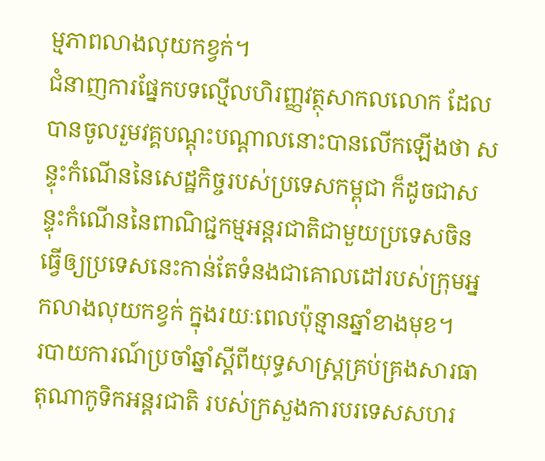ម្មភាពលាងលុយកខ្វក់។
ជំនាញការផ្នែកបទល្មើលហិរញ្ញវត្ថុសាកលលោក ដែលបានចូលរួមវគ្គបណ្តុះបណ្តាលនោះបានលើកឡើងថា សន្ទុះកំណើននៃសេដ្ឋកិច្ចរបស់ប្រទេសកម្ពុជា ក៏ដូចជាសន្ទុះកំណើននៃពាណិជ្ជកម្មអន្តរជាតិជាមួយប្រទេសចិន ធ្វើឲ្យប្រទេសនេះកាន់តែទំនងជាគោលដៅរបស់ក្រុមអ្នកលាងលុយកខ្វក់ ក្នុងរយៈពេលប៉ុន្មានឆ្នាំខាងមុខ។
របាយការណ៍ប្រចាំឆ្នាំស្តីពីយុទ្ធសាស្រ្តគ្រប់គ្រងសារធាតុណាកូទិកអន្តរជាតិ របស់ក្រសួងការបរទេសសហរ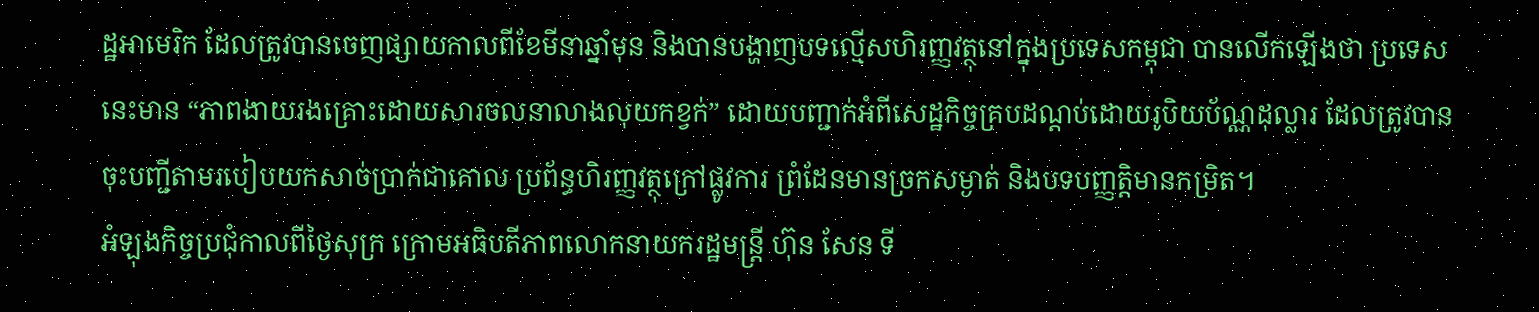ដ្ឋអាមេរិក ដែលត្រូវបានចេញផ្សាយកាលពីខែមីនាឆ្នាំមុន និងបានបង្ហាញបទល្មើសហិរញ្ញវត្ថុនៅក្នុងប្រទេសកម្ពុជា បានលើកឡើងថា ប្រទេសនេះមាន “ភាពងាយរងគ្រោះដោយសារចលនាលាងលុយកខ្វក់” ដោយបញ្ជាក់អំពីសេដ្ឋកិច្ចគ្របដណ្តប់ដោយរូបិយប័ណ្ណដុល្លារ ដែលត្រូវបានចុះបញ្ជីតាមរបៀបយកសាច់ប្រាក់ជាគោល ប្រព័ន្ធហិរញ្ញវត្ថុក្រៅផ្លូវការ ព្រំដែនមានច្រកសម្ងាត់ និងបទបញ្ញត្តិមានកម្រិត។
អំឡុងកិច្ចប្រជុំកាលពីថ្ងៃសុក្រ ក្រោមអធិបតីភាពលោកនាយករដ្ឋមន្ត្រី ហ៊ុន សែន ទី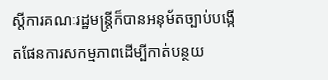ស្តីការគណៈរដ្ឋមន្ត្រីក៏បានអនុម័តច្បាប់បង្កើតផែនការសកម្មភាពដើម្បីកាត់បន្ថយ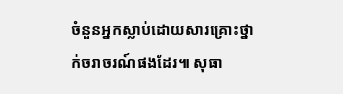ចំនួនអ្នកស្លាប់ដោយសារគ្រោះថ្នាក់ចរាចរណ៍ផងដែរ៕ សុធា